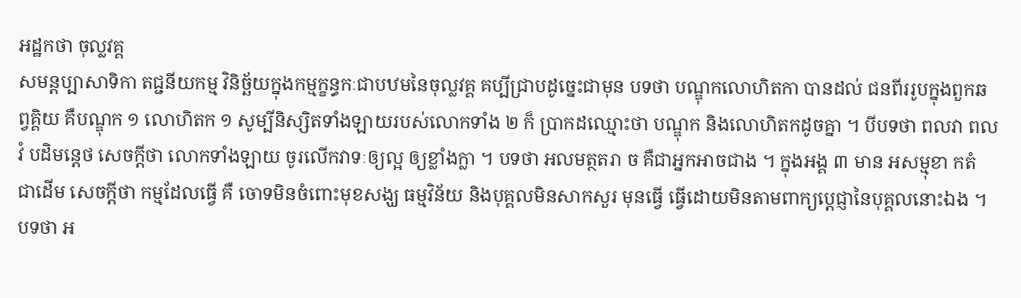អដ្ឋកថា ចុល្លវគ្គ
សមន្តប្បាសាទិកា តជ្ជនីយកម្ម វិនិច្ឆ័យក្នុងកម្មក្ខន្ធកៈជាបឋមនៃចុល្លវគ្គ គប្បីជ្រាបដូច្នេះជាមុន បទថា បណ្ឌុកលោហិតកា បានដល់ ជនពីររូបក្នុងពួកឆព្វគ្គិយ គឺបណ្ឌុក ១ លោហិតក ១ សូម្បីនិស្សិតទាំងឡាយរបស់លោកទាំង ២ ក៏ ប្រាកដឈ្មោះថា បណ្ឌុក និងលោហិតកដូចគ្នា ។ បីបទថា ពលវា ពលវំ បដិមន្តេថ សេចក្តីថា លោកទាំងឡាយ ចូរលើកវាទៈឲ្យល្អ ឲ្យខ្លាំងក្លា ។ បទថា អលមត្ថតរា ច គឺជាអ្នកអាចជាង ។ ក្នុងអង្គ ៣ មាន អសម្មុខា កតំ ជាដើម សេចក្តីថា កម្មដែលធ្វើ គឺ ចោទមិនចំពោះមុខសង្ឃ ធម្មវិន័យ និងបុគ្គលមិនសាកសួរ មុនធ្វើ ធ្វើដោយមិនតាមពាក្យប្តេជ្ញានៃបុគ្គលនោះឯង ។ បទថា អ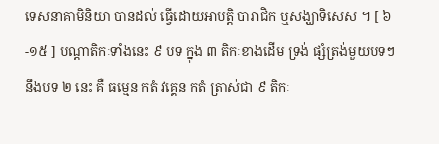ទេសនាគាមិនិយា បានដល់ ធ្វើដោយអាបត្តិ បារាជិក ឬសង្ឃាទិសេស ។ [ ៦-១៥ ] បណ្តាតិកៈទាំងនេះ ៩ បទ ក្នុង ៣ តិកៈខាងដើម ទ្រង់ ផ្សំត្រង់មួយបទៗ នឹងបទ ២ នេះ គឺ ធម្មេន កតំ វគ្គេន កតំ ត្រាស់ជា ៩ តិកៈ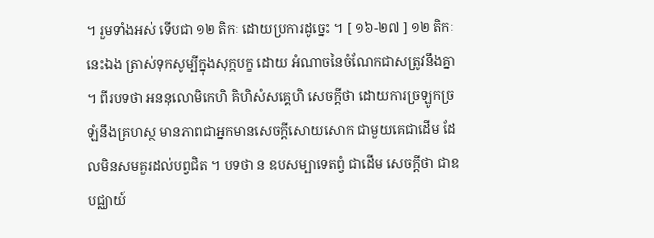។ រួមទាំងអស់ ទើបជា ១២ តិកៈ ដោយប្រការដូច្នេះ ។ [ ១៦-២៧ ] ១២ តិកៈនេះឯង ត្រាស់ទុកសូម្បីក្នុងសុក្កបក្ខ ដោយ អំណាចនៃចំណែកជាសត្រូវនឹងគ្នា ។ ពីរបទថា អននុលោមិកេហិ គិហិសំសគ្គេហិ សេចក្តីថា ដោយការច្រឡូកច្រឡំនឹងគ្រហស្ថ មានភាពជាអ្នកមានសេចក្តីសោយសោក ជាមួយគេជាដើម ដែលមិនសមគួរដល់បព្វជិត ។ បទថា ន ឧបសម្បាទេតព្វំ ជាដើម សេចក្តីថា ជាឧបជ្ឈាយ៍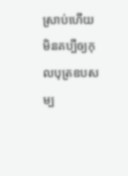ស្រាប់ហើយ មិនគប្បីឲ្យកុលបុត្រឧបសម្ប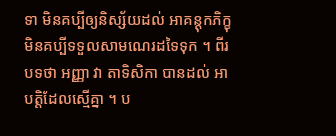ទា មិនគប្បីឲ្យនិស្ស័យដល់ អាគន្តុកភិក្ខុ មិនគប្បីទទួលសាមណេរដទៃទុក ។ ពីរបទថា អញ្ញា វា តាទិសិកា បានដល់ អាបត្តិដែលស្មើគ្នា ។ ប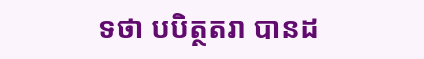ទថា បបិត្ថតរា បានដ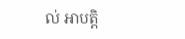ល់ អាបត្តិ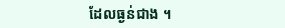ដែលធ្ងន់ជាង ។